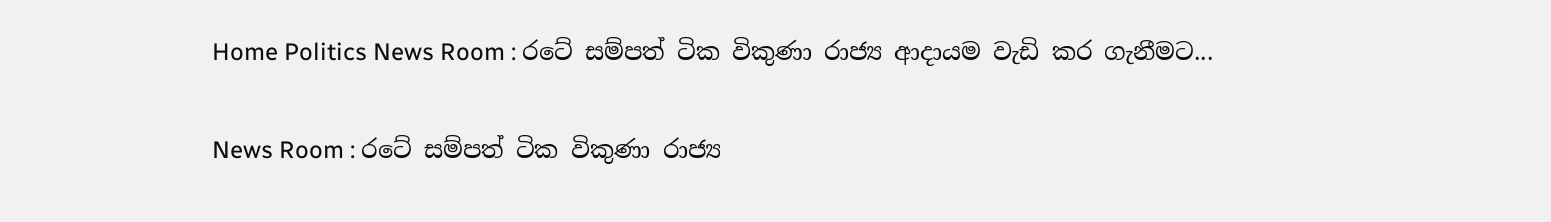Home Politics News Room : රටේ සම්පත් ටික විකුණා රාජ්‍ය ආදායම වැඩි කර ගැනීමට...

News Room : රටේ සම්පත් ටික විකුණා රාජ්‍ය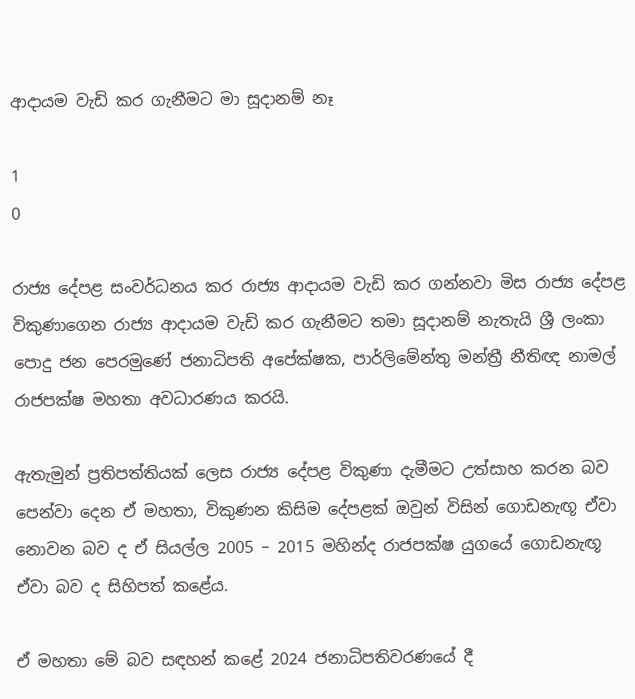ආදායම වැඩි කර ගැනීමට මා සූදානම් නෑ

1
0

රාජ්‍ය දේපළ සංවර්ධනය කර රාජ්‍ය ආදායම වැඩි කර ගන්නවා මිස රාජ්‍ය දේපළ විකුණාගෙන රාජ්‍ය ආදායම වැඩි කර ගැනීමට තමා සූදානම් නැතැයි ශ්‍රී ලංකා පොදු ජන පෙරමුණේ ජනාධිපති අපේක්ෂක, පාර්ලිමේන්තු මන්ත්‍රී නීතිඥ නාමල් රාජපක්ෂ මහතා අවධාරණය කරයි.

ඇතැමුන් ප්‍රතිපත්තියක් ලෙස රාජ්‍ය දේපළ විකුණා දැමීමට උත්සාහ කරන බව පෙන්වා දෙන ඒ මහතා, විකුණන කිසිම දේපළක් ඔවුන් විසින් ගොඩනැඟූ ඒවා නොවන බව ද ඒ සියල්ල 2005 – 2015 මහින්ද රාජපක්ෂ යුගයේ ගොඩනැඟූ ඒවා බව ද සිහිපත් කළේය.

ඒ මහතා මේ බව සඳහන් කළේ 2024 ජනාධිපතිවරණයේ දී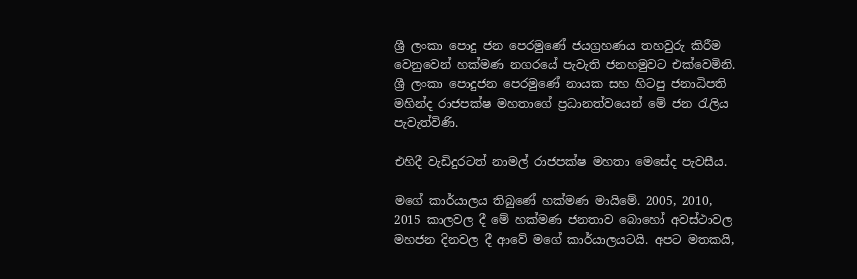ශ්‍රී ලංකා පොදු ජන පෙරමුණේ ජයග්‍රහණය තහවුරු කිරීම වෙනුවෙන් හක්මණ නගරයේ පැවැති ජනහමුවට එක්වෙමිනි. ශ්‍රී ලංකා පොදුජන පෙරමුණේ නායක සහ හිටපු ජනාධිපති මහින්ද රාජපක්ෂ මහතාගේ ප්‍රධානත්වයෙන් මේ ජන රැලිය පැවැත්විණි.

එහිදී වැඩිදුරටත් නාමල් රාජපක්ෂ මහතා මෙසේද පැවසීය.

මගේ කාර්යාලය තිබුණේ හක්මණ මායිමේ. 2005, 2010, 2015 කාලවල දී මේ හක්මණ ජනතාව බොහෝ අවස්ථාවල මහජන දිනවල දී ආවේ මගේ කාර්යාලයටයි. අපට මතකයි,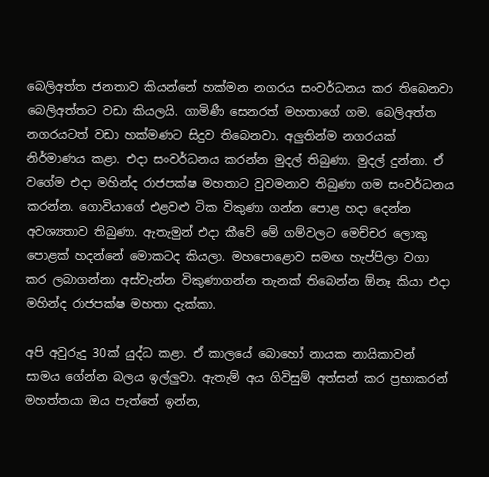බෙලිඅත්ත ජනතාව කියන්නේ හක්මන නගරය සංවර්ධනය කර තිබෙනවා බෙලිඅත්තට වඩා කියලයි. ගාමිණී සෙනරත් මහතාගේ ගම. බෙලිඅත්ත නගරයටත් වඩා හක්මණට සිදුව තිබෙනවා. අලුතින්ම නගරයක් නිර්මාණය කළා. එදා සංවර්ධනය කරන්න මුදල් තිබුණා. මුදල් දුන්නා. ඒ වගේම එදා මහින්ද රාජපක්ෂ මහතාට වුවමනාව තිබුණා ගම සංවර්ධනය කරන්න. ගොවියාගේ එළවළු ටික විකුණා ගන්න පොළ හදා දෙන්න අවශ්‍යතාව තිබුණා. ඇතැමුන් එදා කීවේ මේ ගම්වලට මෙච්චර ලොකු පොළක් හදන්නේ මොකටද කියලා. මහපොළොව සමඟ හැප්පිලා වගා කර ලබාගන්නා අස්වැන්න විකුණාගන්න තැනක් තිබෙන්න ඕනෑ කියා එදා මහින්ද රාජපක්ෂ මහතා දැක්කා.

අපි අවුරුදු 30ක් යුද්ධ කළා. ඒ කාලයේ බොහෝ නායක නායිකාවන් සාමය ගේන්න බලය ඉල්ලුවා. ඇතැම් අය ගිවිසුම් අත්සන් කර ප්‍රභාකරන් මහත්තයා ඔය පැත්තේ ඉන්න,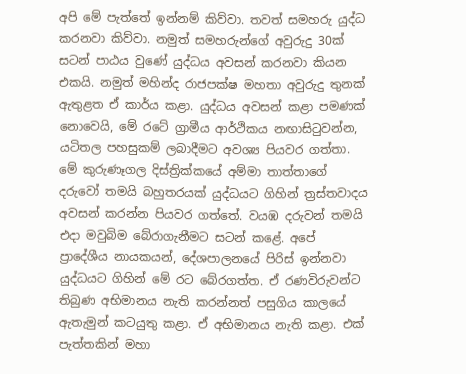අපි මේ පැත්තේ ඉන්නම් කිව්වා. තවත් සමහරු යුද්ධ කරනවා කිව්වා. නමුත් සමහරුන්ගේ අවුරුදු 30ක් සටන් පාඨය වුණේ යුද්ධය අවසන් කරනවා කියන එකයි. නමුත් මහින්ද රාජපක්ෂ මහතා අවුරුදු තුනක් ඇතුළත ඒ කාර්ය කළා. යුද්ධය අවසන් කළා පමණක් නොවෙයි, මේ රටේ ග්‍රාමීය ආර්ථිකය නඟාසිටුවන්න, යටිතල පහසුකම් ලබාදීමට අවශ්‍ය පියවර ගත්තා. මේ කුරුණෑගල දිස්ත්‍රික්කයේ අම්මා තාත්තාගේ දරුවෝ තමයි බහුතරයක් යුද්ධයට ගිහින් ත්‍රස්තවාදය අවසන් කරන්න පියවර ගත්තේ. වයඹ දරුවන් තමයි එදා මවුබිම බේරාගැනීමට සටන් කළේ. අපේ ප්‍රාදේශීය නායකයන්, දේශපාලනයේ පිරිස් ඉන්නවා යුද්ධයට ගිහින් මේ රට බේරගත්ත. ඒ රණවිරුවන්ට තිබුණ අභිමානය නැති කරන්නත් පසුගිය කාලයේ ඇතැමුන් කටයුතු කළා. ඒ අභිමානය නැති කළා. එක් පැත්තකින් මහා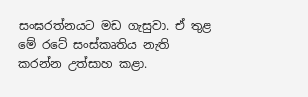සංඝරත්නයට මඩ ගැසුවා. ඒ තුළ මේ රටේ සංස්කෘතිය නැති කරන්න උත්සාහ කළා.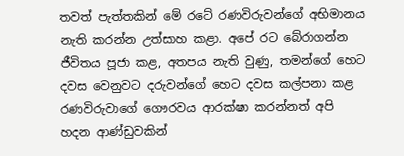තවත් පැත්තකින් මේ රටේ රණවිරුවන්ගේ අභිමානය නැති කරන්න උත්සාහ කළා. අපේ රට බේරාගන්න ජීවිතය පූජා කළ, අතපය නැති වුණු, තමන්ගේ හෙට දවස වෙනුවට දරුවන්ගේ හෙට දවස කල්පනා කළ රණවිරුවාගේ ගෞරවය ආරක්ෂා කරන්නත් අපි හදන ආණ්ඩුවකින්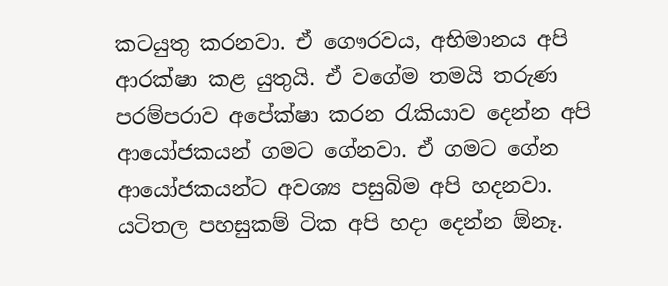කටයුතු කරනවා. ඒ ගෞරවය, අභිමානය අපි ආරක්ෂා කළ යුතුයි. ඒ වගේම තමයි තරුණ පරම්පරාව අපේක්ෂා කරන රැකියාව දෙන්න අපි ආයෝජකයන් ගමට ගේනවා. ඒ ගමට ගේන ආයෝජකයන්ට අවශ්‍ය පසුබිම අපි හදනවා. යටිතල පහසුකම් ටික අපි හදා දෙන්න ඕනෑ.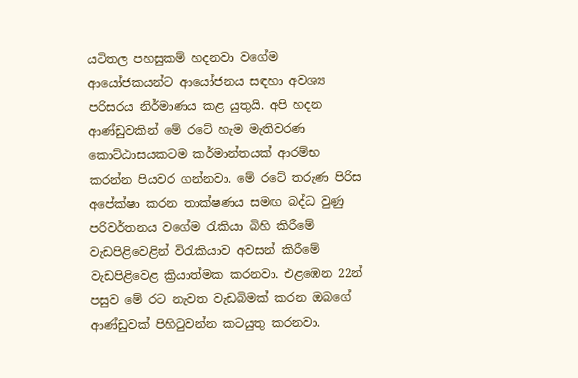යටිතල පහසුකම් හදනවා වගේම ආයෝජකයන්ට ආයෝජනය සඳහා අවශ්‍ය පරිසරය නිර්මාණය කළ යුතුයි. අපි හදන ආණ්ඩුවකින් මේ රටේ හැම මැතිවරණ කොට්ඨාසයකටම කර්මාන්තයක් ආරම්භ කරන්න පියවර ගන්නවා. මේ රටේ තරුණ පිරිස අපේක්ෂා කරන තාක්ෂණය සමඟ බද්ධ වුණු පරිවර්තනය වගේම රැකියා බිහි කිරීමේ වැඩපිළිවෙළින් විරැකියාව අවසන් කිරීමේ වැඩපිළිවෙළ ක්‍රියාත්මක කරනවා. එළඹෙන 22න් පසුව මේ රට නැවත වැඩබිමක් කරන ඔබගේ ආණ්ඩුවක් පිහිටුවන්න කටයුතු කරනවා.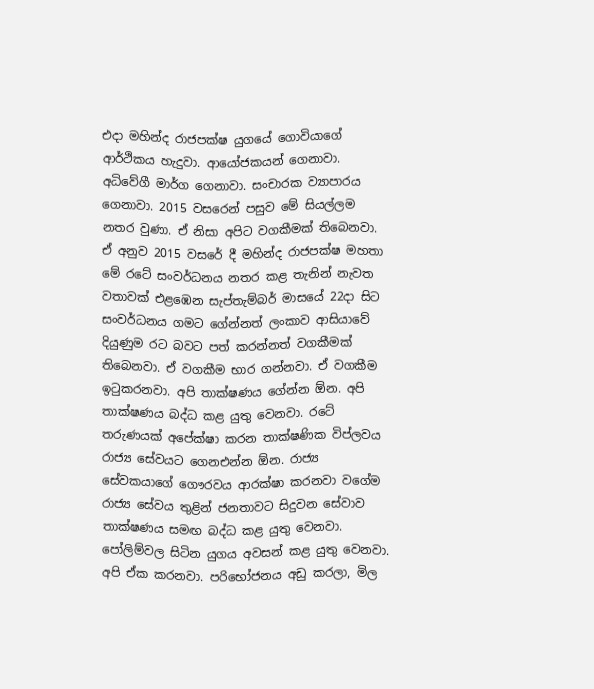එදා මහින්ද රාජපක්ෂ යුගයේ ගොවියාගේ ආර්ථිකය හැදුවා. ආයෝජකයන් ගෙනාවා. අධිවේගී මාර්ග ගෙනාවා. සංචාරක ව්‍යාපාරය ගෙනාවා. 2015 වසරෙන් පසුව මේ සියල්ලම නතර වුණා. ඒ නිසා අපිට වගකීමක් තිබෙනවා. ඒ අනුව 2015 වසරේ දී මහින්ද රාජපක්ෂ මහතා මේ රටේ සංවර්ධනය නතර කළ තැනින් නැවත වතාවක් එළඹෙන සැප්තැම්බර් මාසයේ 22දා සිට සංවර්ධනය ගමට ගේන්නත් ලංකාව ආසියාවේ දියුණුම රට බවට පත් කරන්නත් වගකීමක් තිබෙනවා. ඒ වගකීම භාර ගන්නවා. ඒ වගකීම ඉටුකරනවා. අපි තාක්ෂණය ගේන්න ඕන. අපි තාක්ෂණය බද්ධ කළ යුතු වෙනවා. රටේ තරුණයක් අපේක්ෂා කරන තාක්ෂණික විප්ලවය රාජ්‍ය සේවයට ගෙනඑන්න ඕන. රාජ්‍ය සේවකයාගේ ගෞරවය ආරක්ෂා කරනවා වගේම රාජ්‍ය සේවය තුළින් ජනතාවට සිදුවන සේවාව තාක්ෂණය සමඟ බද්ධ කළ යුතු වෙනවා. පෝලිම්වල සිටින යුගය අවසන් කළ යුතු වෙනවා. අපි ඒක කරනවා. පරිභෝජනය අඩු කරලා, මිල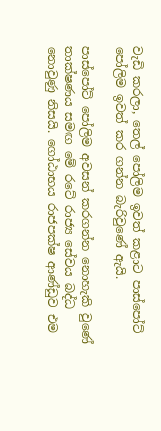වැඩි කරලා, තෙල් පෝලිම ඉවත් කළාට පාස්පෝට් පෝලිම ඉවත් කර ගන්න බැරිවුණේ ඇයි.

පාස්පෝට් පෝලිම අවසන් කරගන්න නොහැකි වුණේ තාක්ෂණය සමඟ මේ රටේ රාජ්‍ය සේවය බද්ධ නොවුණු නිසයි. ගෝඨාභය රාජපක්ෂ ආණ්ඩුව එම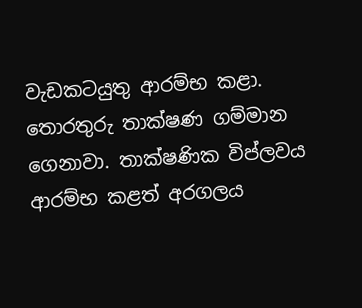වැඩකටයුතු ආරම්භ කළා. තොරතුරු තාක්ෂණ ගම්මාන ගෙනාවා. තාක්ෂණික විප්ලවය ආරම්භ කළත් අරගලය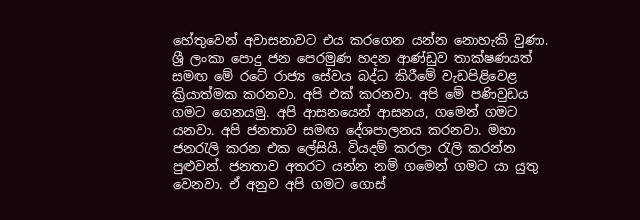හේතුවෙන් අවාසනාවට එය කරගෙන යන්න නොහැකි වුණා. ශ්‍රී ලංකා පොදු ජන පෙරමුණ හදන ආණ්ඩුව තාක්ෂණයත් සමඟ මේ රටේ රාජ්‍ය සේවය බද්ධ කිරීමේ වැඩපිළිවෙළ ක්‍රියාත්මක කරනවා. අපි එක් කරනවා. අපි මේ පණිවුඩය ගමට ගෙනයමු. අපි ආසනයෙන් ආසනය, ගමෙන් ගමට යනවා. අපි ජනතාව සමඟ දේශපාලනය කරනවා. මහා ජනරැලි කරන එක ලේසියි. වියදම් කරලා රැලි කරන්න පුළුවන්. ජනතාව අතරට යන්න නම් ගමෙන් ගමට යා යුතු වෙනවා. ඒ අනුව අපි ගමට ගොස්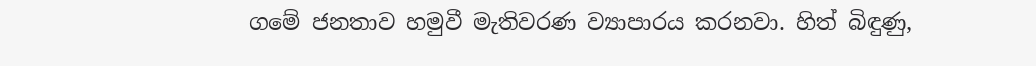ගමේ ජනතාව හමුවී මැතිවරණ ව්‍යාපාරය කරනවා. හිත් බිඳුණු,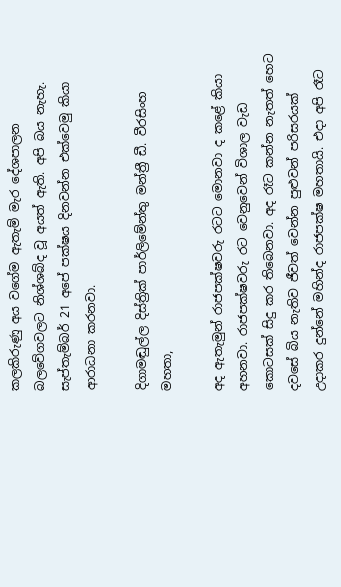කලකිරුණු අය වගේම ඇතැම් මැර දේශපාලන බලවේගවලට නිශ්ශබ්ද වූ අයත් ඇති. අපි බය නැහැ. සැප්තැම්බර් 21 අපේ පක්ෂය දිනවන්න එක්වෙමු කියා ආරාධනා කරනවා.

දිගාමඬුල්ල දිස්ත්‍රික් පාර්ලිමේන්තු මන්ත්‍රී ඩී. වීරසිංහ මහතා,

අද ඇතැමුන් රාජපක්ෂවරු රටට මොනවා ද කළේ කියා අහනවා. රාජපක්ෂවරු රට වෙනුවෙන් විශාල වැඩ කොටසක් සිදු කර තිබෙනවා. අද රෑට කන්න නැතත් හෙට දවසේ බිය නැතිව ජීවත් වෙන්න පුළුවන් පරිසරයක් උදාකර දුන්නේ මහින්ද රාජපක්ෂ මහතායි. එදා අපි රෑට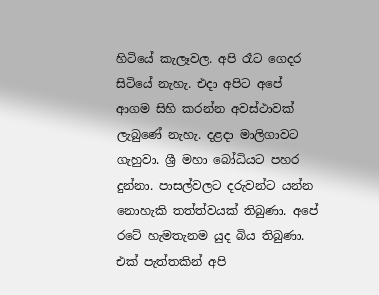හිටියේ කැලෑවල. අපි රෑට ගෙදර සිටියේ නැහැ. එදා අපිට අපේ ආගම සිහි කරන්න අවස්ථාවක් ලැබුණේ නැහැ. දළදා මාලිගාවට ගැහුවා. ශ්‍රී මහා බෝධියට පහර දුන්නා. පාසල්වලට දරුවන්ට යන්න නොහැකි තත්ත්වයක් තිබුණා. අපේ රටේ හැමතැනම යුද බිය තිබුණා. එක් පැත්තකින් අපි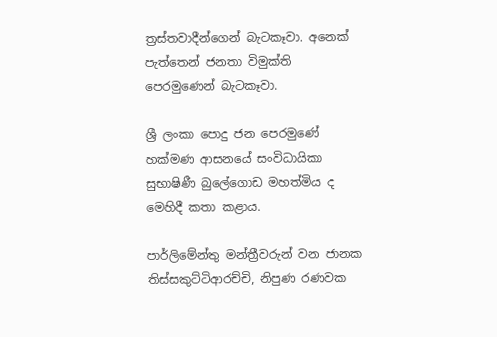ත්‍රස්තවාදීන්ගෙන් බැටකෑවා. අනෙක් පැත්තෙන් ජනතා විමුක්ති පෙරමුණෙන් බැටකෑවා.

ශ්‍රී ලංකා පොදු ජන පෙරමුණේ හක්මණ ආසනයේ සංවිධායිකා සුභාෂිණී බුලේගොඩ මහත්මිය ද මෙහිදී කතා කළාය.

පාර්ලිමේන්තු මන්ත්‍රීවරුන් වන ජානක තිස්සකුට්ටිආරච්චි, නිපුණ රණවක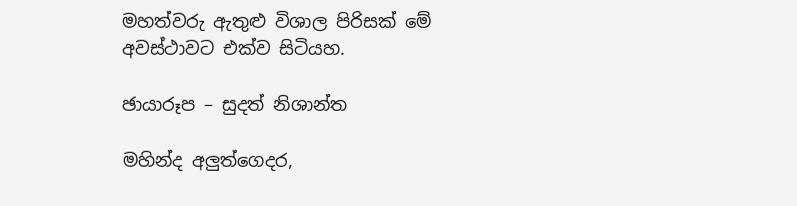මහත්වරු ඇතුළු විශාල පිරිසක් මේ අවස්ථාවට එක්ව සිටියහ.

ඡායාරූප – සුදත් නිශාන්ත

මහින්ද අලුත්ගෙදර,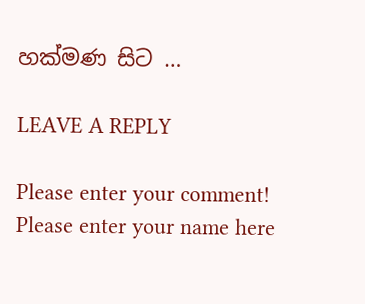හක්මණ සිට …

LEAVE A REPLY

Please enter your comment!
Please enter your name here